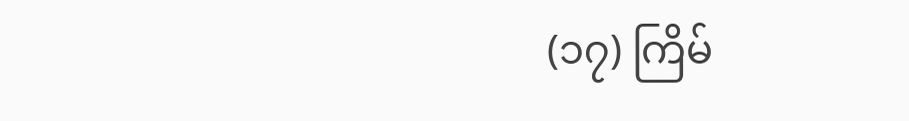(၁၇) ကြိမ်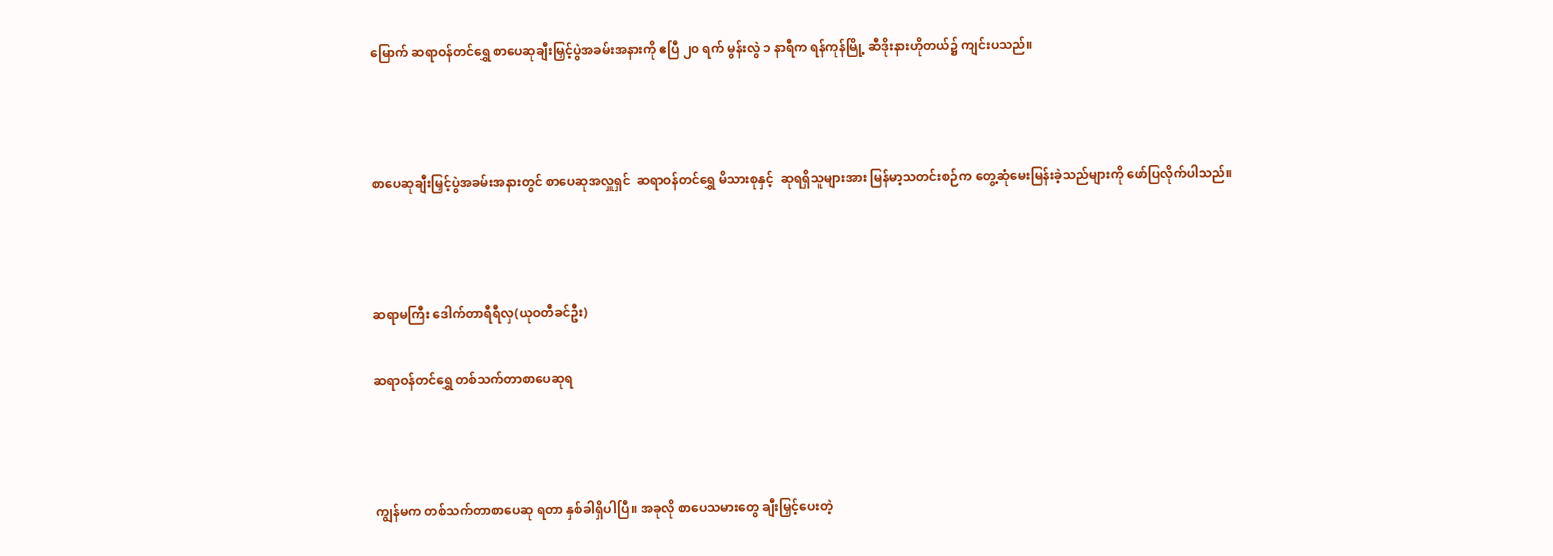မြောက် ဆရာဝန်တင်ရွှေ စာပေဆုချီးမြှင့်ပွဲအခမ်းအနားကို ဧပြီ ၂၀ ရက် မွန်းလွဲ ၁ နာရီက ရန်ကုန်မြို့ ဆီဒိုးနားဟိုတယ်၌ ကျင်းပသည်။



စာပေဆုချီးမြှင့်ပွဲအခမ်းအနားတွင် စာပေဆုအလှူရှင်  ဆရာဝန်တင်ရွှေ မိသားစုနှင့်  ဆုရရှိသူများအား မြန်မာ့သတင်းစဉ်က တွေ့ဆုံမေးမြန်းခဲ့သည်များကို ဖော်ပြလိုက်ပါသည်။



ဆရာမကြီး ဒေါက်တာရီရီလှ(ယုဝတီခင်ဦး)

ဆရာဝန်တင်ရွှေ တစ်သက်တာစာပေဆုရ



ကျွန်မက တစ်သက်တာစာပေဆု ရတာ နှစ်ခါရှိပါပြီ။ အခုလို စာပေသမားတွေ ချီးမြှင့်ပေးတဲ့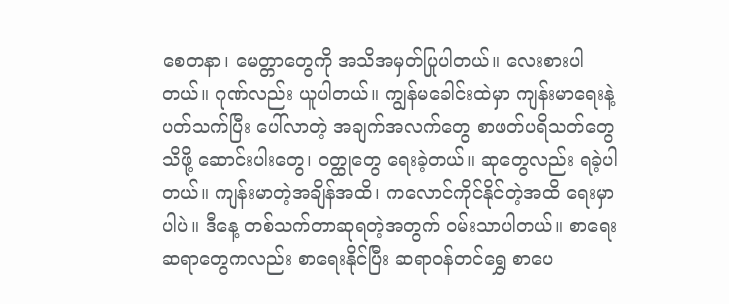စေတနာ၊ မေတ္တာတွေကို အသိအမှတ်ပြုပါတယ်။ လေးစားပါတယ်။ ဂုဏ်လည်း ယူပါတယ်။ ကျွန်မခေါင်းထဲမှာ ကျန်းမာရေးနဲ့ပတ်သက်ပြီး ပေါ်လာတဲ့ အချက်အလက်တွေ စာဖတ်ပရိသတ်တွေသိဖို့ ဆောင်းပါးတွေ၊ ဝတ္ထုတွေ ရေးခဲ့တယ်။ ဆုတွေလည်း ရခဲ့ပါတယ်။ ကျန်းမာတဲ့အချိန်အထိ၊ ကလောင်ကိုင်နိုင်တဲ့အထိ ရေးမှာပါပဲ။ ဒီနေ့ တစ်သက်တာဆုရတဲ့အတွက် ဝမ်းသာပါတယ်။ စာရေးဆရာတွေကလည်း စာရေးနိုင်ပြီး ဆရာဝန်တင်ရွှေ စာပေ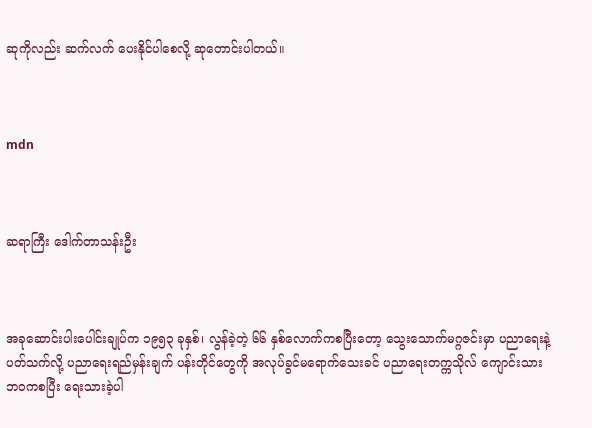ဆုကိုလည်း ဆက်လက် ပေးနိုင်ပါစေလို့ ဆုတောင်းပါတယ်။



mdn



ဆရာကြီး ဒေါက်တာသန်းဦး



အခုဆောင်းပါးပေါင်းချုပ်က ၁၉၅၃ ခုနှစ်၊ လွန်ခဲ့တဲ့ ၆၆ နှစ်လောက်ကစပြီးတော့ သွေးသောက်မဂ္ဂဇင်းမှာ ပညာရေးနဲ့ပတ်သက်လို့ ပညာရေးရည်မှန်းချက် ပန်းတိုင်တွေကို အလုပ်ခွင်မရောက်သေးခင် ပညာရေးတက္ကသိုလ် ကျောင်းသားဘဝကစပြီး ရေးသားခဲ့ပါ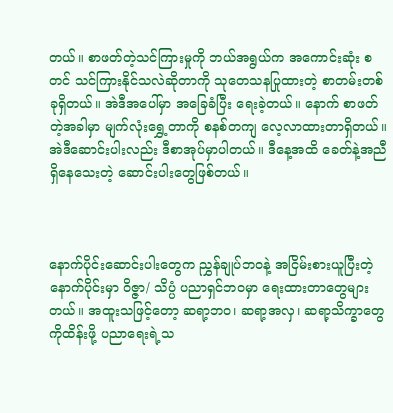တယ်။ စာဖတ်တဲ့သင်ကြားမှုကို ဘယ်အရွယ်က အကောင်းဆုံး စတင် သင်ကြားနိုင်သလဲဆိုတာကို သုတေသနပြုထားတဲ့ စာတမ်းတစ်ခုရှိတယ်။ အဲဒီအပေါ်မှာ အခြေခံပြီး ရေးခဲ့တယ်။ နောက် စာဖတ်တဲ့အခါမှာ မျက်လုံးရွှေ့တာကို စနစ်တကျ လေ့လာထားတာရှိတယ်။ အဲဒီဆောင်းပါးလည်း ဒီစာအုပ်မှာပါတယ်။ ဒီနေ့အထိ ခေတ်နဲ့အညီရှိနေသေးတဲ့ ဆောင်းပါးတွေဖြစ်တယ်။



နောက်ပိုင်းဆောင်းပါးတွေက ညွှန်ချုပ်ဘဝနဲ့ အငြိမ်းစားယူပြီးတဲ့ နောက်ပိုင်းမှာ ဝိဇ္ဇာ/ သိပ္ပံ ပညာရှင်ဘဝမှာ ရေးထားတာတွေများတယ်။ အထူးသဖြင့်တော့ ဆရာ့ဘဝ၊ ဆရာ့အလှ၊ ဆရာ့သိက္ခာတွေကိုထိန်းဖို့ ပညာရေးရဲ့သ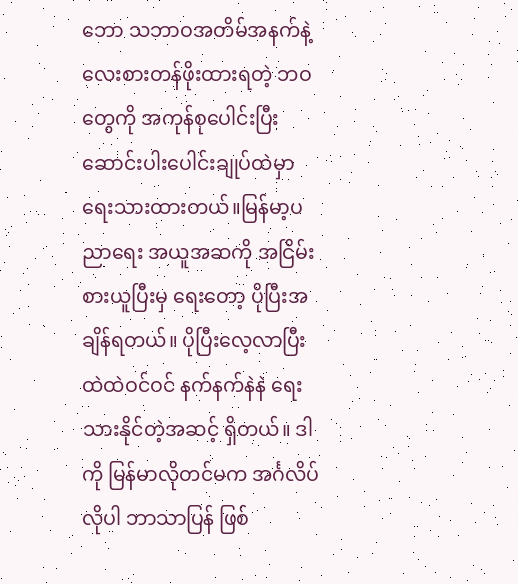ဘော သဘာဝအတိမ်အနက်နဲ့ လေးစားတန်ဖိုးထားရတဲ့ ဘဝတွေကို အကုန်စုပေါင်းပြီး ဆောင်းပါးပေါင်းချုပ်ထဲမှာ ရေးသားထားတယ်။မြန်မာ့ပညာရေး အယူအဆကို အငြိမ်းစားယူပြီးမှ ရေးတော့ ပိုပြီးအချိန်ရတယ်။ ပိုပြီးလေ့လာပြီး ထဲထဲဝင်ဝင် နက်နက်နဲနဲ ရေးသားနိုင်တဲ့အဆင့် ရှိတယ်။ ဒါကို မြန်မာလိုတင်မက အင်္ဂလိပ်လိုပါ ဘာသာပြန် ဖြစ်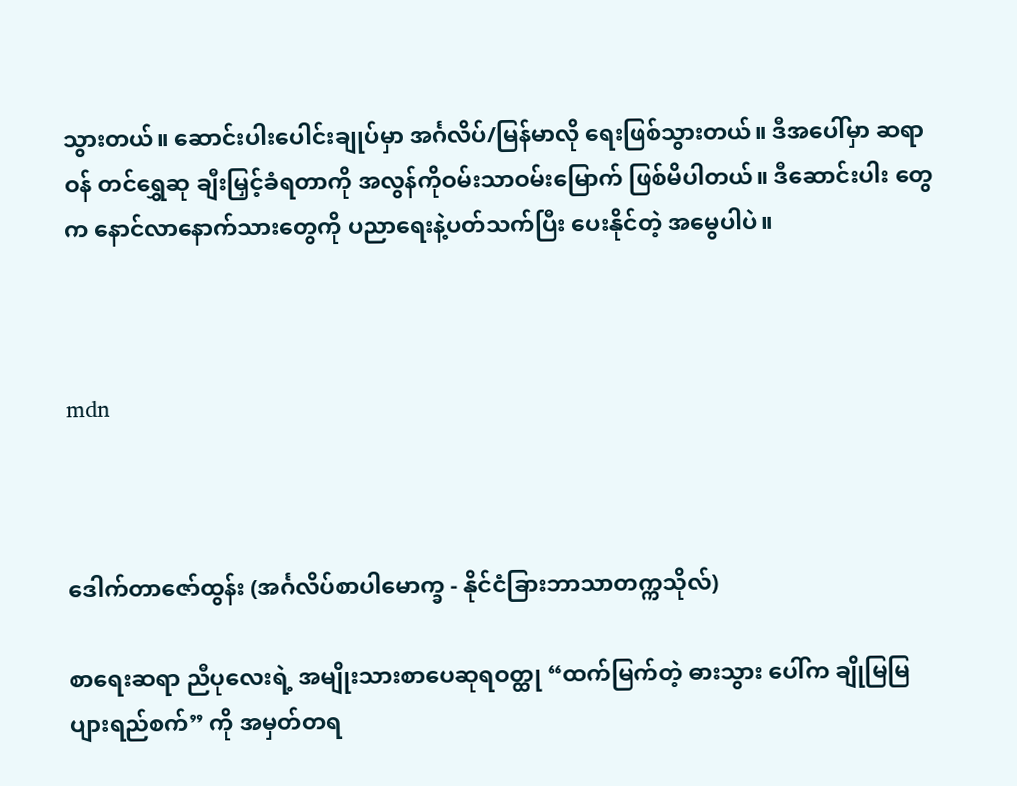သွားတယ်။ ဆောင်းပါးပေါင်းချုပ်မှာ အင်္ဂလိပ်/မြန်မာလို ရေးဖြစ်သွားတယ်။ ဒီအပေါ်မှာ ဆရာဝန် တင်ရွှေဆု ချီးမြှင့်ခံရတာကို အလွန်ကိုဝမ်းသာဝမ်းမြောက် ဖြစ်မိပါတယ်။ ဒီဆောင်းပါး တွေက နောင်လာနောက်သားတွေကို ပညာရေးနဲ့ပတ်သက်ပြီး ပေးနိုင်တဲ့ အမွေပါပဲ။



mdn



ဒေါက်တာဇော်ထွန်း (အင်္ဂလိပ်စာပါမောက္ခ - နိုင်ငံခြားဘာသာတက္ကသိုလ်)

စာရေးဆရာ ညီပုလေးရဲ့ အမျိုးသားစာပေဆုရဝတ္ထု “ထက်မြက်တဲ့ ဓားသွား ပေါ်က ချိုမြမြ ပျားရည်စက်” ကို အမှတ်တရ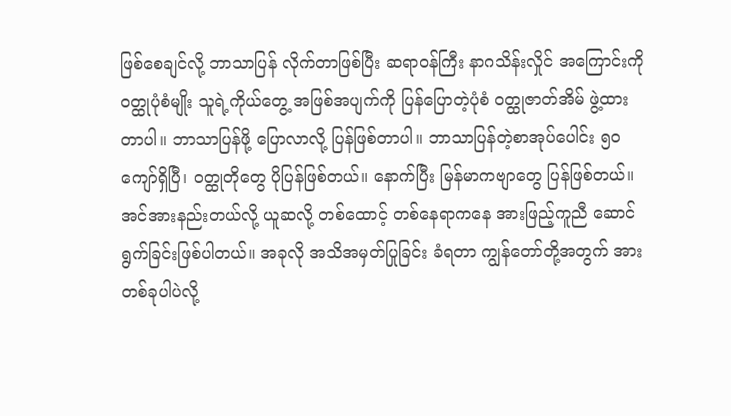ဖြစ်စေချင်လို့ ဘာသာပြန် လိုက်တာဖြစ်ပြီး ဆရာဝန်ကြီး နာဂသိန်းလှိုင် အကြောင်းကို ဝတ္ထုပုံစံမျိုး သူရဲ့ကိုယ်တွေ့ အဖြစ်အပျက်ကို ပြန်ပြောတဲ့ပုံစံ ဝတ္ထုဇာတ်အိမ် ဖွဲ့ထားတာပါ။ ဘာသာပြန်ဖို့ ပြောလာလို့ ပြန်ဖြစ်တာပါ။ ဘာသာပြန်တဲ့စာအုပ်ပေါင်း ၅၀ ကျော်ရှိပြီ၊ ဝတ္ထုတိုတွေ ပိုပြန်ဖြစ်တယ်။ နောက်ပြီး မြန်မာကဗျာတွေ ပြန်ဖြစ်တယ်။ အင်အားနည်းတယ်လို့ ယူဆလို့ တစ်ထောင့် တစ်နေရာကနေ အားဖြည့်ကူညီ ဆောင်ရွက်ခြင်းဖြစ်ပါတယ်။ အခုလို အသိအမှတ်ပြုခြင်း ခံရတာ ကျွန်တော်တို့အတွက် အားတစ်ခုပါပဲလို့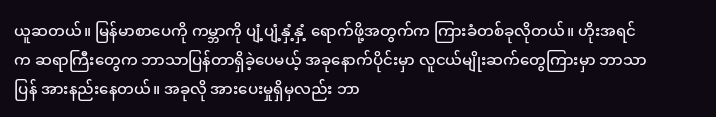ယူဆတယ်။ မြန်မာစာပေကို ကမ္ဘာကို ပျံ့ပျံ့နှံ့နှံ့ ရောက်ဖို့အတွက်က ကြားခံတစ်ခုလိုတယ်။ ဟိုးအရင်က ဆရာကြီးတွေက ဘာသာပြန်တာရှိခဲ့ပေမယ့် အခုနောက်ပိုင်းမှာ လူငယ်မျိုးဆက်တွေကြားမှာ ဘာသာပြန် အားနည်းနေတယ်။ အခုလို အားပေးမှုရှိမှလည်း ဘာ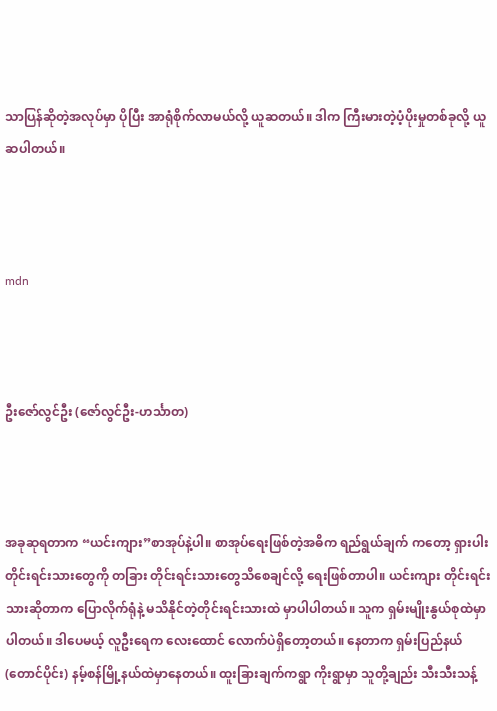သာပြန်ဆိုတဲ့အလုပ်မှာ ပိုပြီး အာရုံစိုက်လာမယ်လို့ ယူဆတယ်။ ဒါက ကြီးမားတဲ့ပံ့ပိုးမှုတစ်ခုလို့ ယူဆပါတယ်။



mdn



ဦးဇော်လွင်ဦး (ဇော်လွင်ဦး-ဟင်္သာတ)



အခုဆုရတာက “ယင်းကျား”စာအုပ်နဲ့ပါ။ စာအုပ်ရေးဖြစ်တဲ့အဓိက ရည်ရွယ်ချက် ကတော့ ရှားပါးတိုင်းရင်းသားတွေကို တခြား တိုင်းရင်းသားတွေသိစေချင်လို့ ရေးဖြစ်တာပါ။ ယင်းကျား တိုင်းရင်းသားဆိုတာက ပြောလိုက်ရုံနဲ့ မသိနိုင်တဲ့တိုင်းရင်းသားထဲ မှာပါပါတယ်။ သူက ရှမ်းမျိုးနွယ်စုထဲမှာပါတယ်။ ဒါပေမယ့် လူဦးရေက လေးထောင် လောက်ပဲရှိတော့တယ်။ နေတာက ရှမ်းပြည်နယ်(တောင်ပိုင်း) နမ့်စန်မြို့နယ်ထဲမှာနေတယ်။ ထူးခြားချက်ကရွာ ကိုးရွာမှာ သူတို့ချည်း သီးသီးသန့်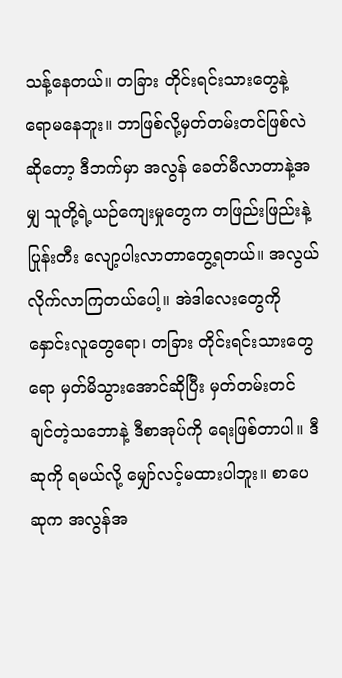သန့်နေတယ်။ တခြား တိုင်းရင်းသားတွေနဲ့ ရောမနေဘူး။ ဘာဖြစ်လို့မှတ်တမ်းတင်ဖြစ်လဲ ဆိုတော့ ဒီဘက်မှာ အလွန် ခေတ်မီလာတာနဲ့အမျှ သူတို့ရဲ့ယဉ်ကျေးမှုတွေက တဖြည်းဖြည်းနဲ့ ပြုန်းတီး လျော့ပါးလာတာတွေ့ရတယ်။ အလွယ်လိုက်လာကြတယ်ပေါ့။ အဲဒါလေးတွေကို နှောင်းလူတွေရော၊ တခြား တိုင်းရင်းသားတွေရော မှတ်မိသွားအောင်ဆိုပြီး မှတ်တမ်းတင် ချင်တဲ့သဘောနဲ့ ဒီစာအုပ်ကို ရေးဖြစ်တာပါ။ ဒီဆုကို ရမယ်လို့ မျှော်လင့်မထားပါဘူး။ စာပေဆုက အလွန်အ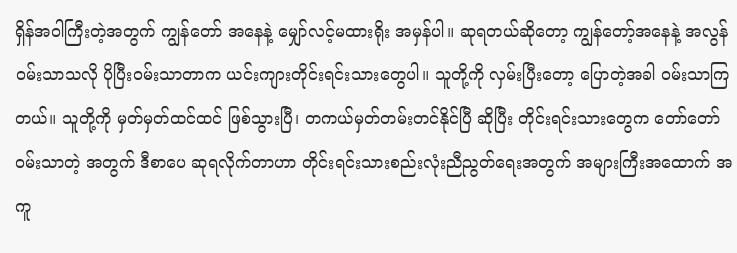ရှိန်အဝါကြီးတဲ့အတွက် ကျွန်တော် အနေနဲ့ မျှော်လင့်မထားရိုး အမှန်ပါ။ ဆုရတယ်ဆိုတော့ ကျွန်တော့်အနေနဲ့ အလွန်ဝမ်းသာသလို ပိုပြီးဝမ်းသာတာက ယင်းကျားတိုင်းရင်းသားတွေပါ။ သူတို့ကို လှမ်းပြီးတော့ ပြောတဲ့အခါ ဝမ်းသာကြတယ်။ သူတို့ကို မှတ်မှတ်ထင်ထင် ဖြစ်သွားပြီ၊ တကယ်မှတ်တမ်းတင်နိုင်ပြီ ဆိုပြီး တိုင်းရင်းသားတွေက တော်တော်ဝမ်းသာတဲ့ အတွက် ဒီစာပေ ဆုရလိုက်တာဟာ တိုင်းရင်းသားစည်းလုံးညီညွတ်ရေးအတွက် အများကြီးအထောက် အကူ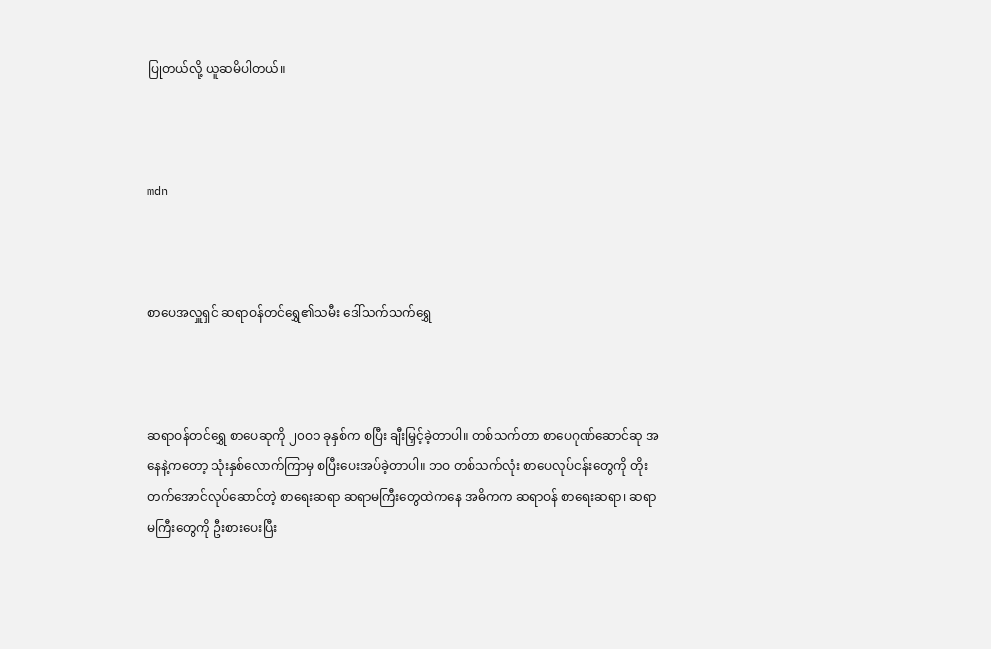ပြုတယ်လို့ ယူဆမိပါတယ်။



mdn



စာပေအလှူရှင် ဆရာဝန်တင်ရွှေ၏သမီး ဒေါ်သက်သက်ရွှေ



ဆရာဝန်တင်ရွှေ စာပေဆုကို ၂၀ဝ၁ ခုနှစ်က စပြီး ချီးမြှင့်ခဲ့တာပါ။ တစ်သက်တာ စာပေဂုဏ်ဆောင်ဆု အနေနဲ့ကတော့ သုံးနှစ်လောက်ကြာမှ စပြီးပေးအပ်ခဲ့တာပါ။ ဘဝ တစ်သက်လုံး စာပေလုပ်ငန်းတွေကို တိုးတက်အောင်လုပ်ဆောင်တဲ့ စာရေးဆရာ ဆရာမကြီးတွေထဲကနေ အဓိကက ဆရာဝန် စာရေးဆရာ၊ ဆရာမကြီးတွေကို ဦးစားပေးပြီး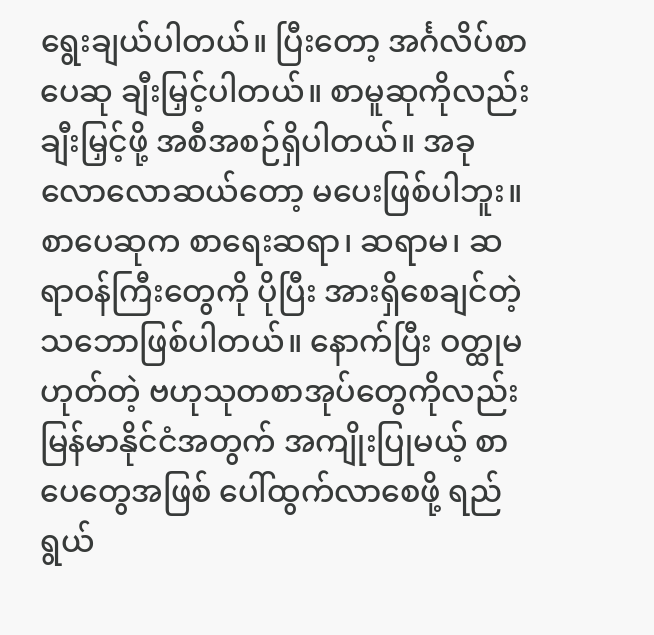ရွေးချယ်ပါတယ်။ ပြီးတော့ အင်္ဂလိပ်စာပေဆု ချီးမြှင့်ပါတယ်။ စာမူဆုကိုလည်း ချီးမြှင့်ဖို့ အစီအစဉ်ရှိပါတယ်။ အခုလောလောဆယ်တော့ မပေးဖြစ်ပါဘူး။ စာပေဆုက စာရေးဆရာ၊ ဆရာမ၊ ဆရာဝန်ကြီးတွေကို ပိုပြီး အားရှိစေချင်တဲ့သဘောဖြစ်ပါတယ်။ နောက်ပြီး ဝတ္ထုမဟုတ်တဲ့ ဗဟုသုတစာအုပ်တွေကိုလည်း မြန်မာနိုင်ငံအတွက် အကျိုးပြုမယ့် စာပေတွေအဖြစ် ပေါ်ထွက်လာစေဖို့ ရည်ရွယ်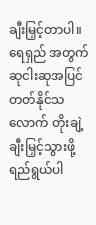ချီးမြှင့်တာပါ။ ရေရှည် အတွက် ဆုငါးဆုအပြင် တတ်နိုင်သလောက် တိုးချဲ့ချီးမြှင့်သွားဖို့ ရည်ရွယ်ပါ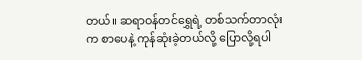တယ်။ ဆရာဝန်တင်ရွှေရဲ့ တစ်သက်တာလုံးက စာပေနဲ့ ကုန်ဆုံးခဲ့တယ်လို့ ပြောလို့ရပါ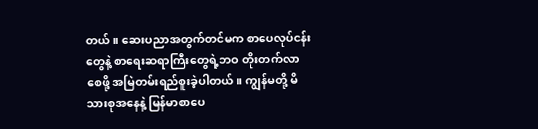တယ်။ ဆေးပညာအတွက်တင်မက စာပေလုပ်ငန်းတွေနဲ့ စာရေးဆရာကြီးတွေရဲ့ဘဝ တိုးတက်လာစေဖို့ အမြဲတမ်းရည်စူးခဲ့ပါတယ်။ ကျွန်မတို့ မိသားစုအနေနဲ့ မြန်မာစာပေ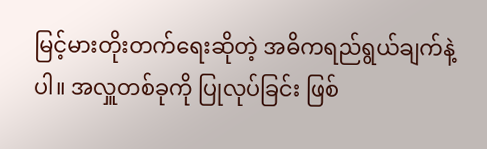မြင့်မားတိုးတက်ရေးဆိုတဲ့ အဓိကရည်ရွယ်ချက်နဲ့ပါ။ အလှူတစ်ခုကို ပြုလုပ်ခြင်း ဖြစ်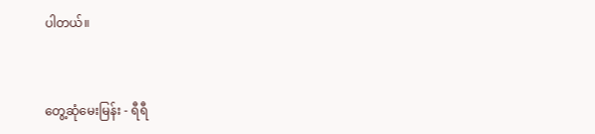ပါတယ်။



တွေ့ဆုံမေးမြန်း - ရီရီ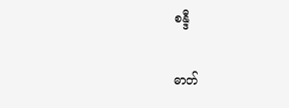စန္ဒီ

ဓာတ်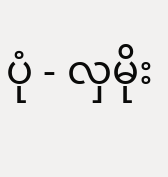ပုံ - လှမိုး